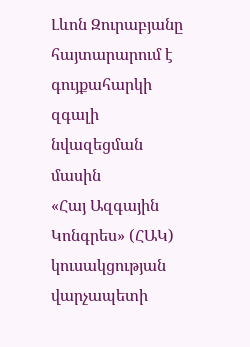Լևոն Զուրաբյանը հայտարարում է գույքահարկի զգալի նվազեցման մասին
«Հայ Ազգային Կոնգրես» (ՀԱԿ) կուսակցության վարչապետի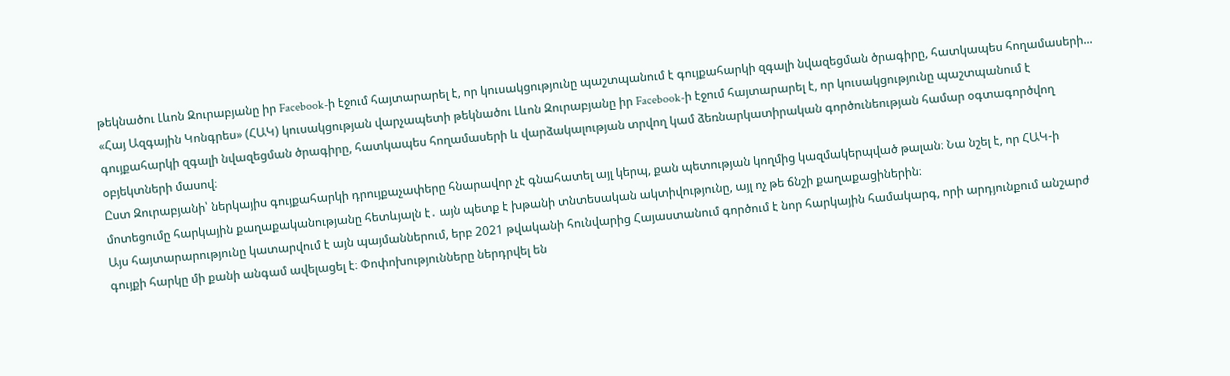թեկնածու Լևոն Զուրաբյանը իր Facebook-ի էջում հայտարարել է, որ կուսակցությունը պաշտպանում է գույքահարկի զգալի նվազեցման ծրագիրը, հատկապես հողամասերի...
«Հայ Ազգային Կոնգրես» (ՀԱԿ) կուսակցության վարչապետի թեկնածու Լևոն Զուրաբյանը իր Facebook-ի էջում հայտարարել է, որ կուսակցությունը պաշտպանում է գույքահարկի զգալի նվազեցման ծրագիրը, հատկապես հողամասերի և վարձակալության տրվող կամ ձեռնարկատիրական գործունեության համար օգտագործվող օբյեկտների մասով։
Ըստ Զուրաբյանի՝ ներկայիս գույքահարկի դրույքաչափերը հնարավոր չէ գնահատել այլ կերպ, քան պետության կողմից կազմակերպված թալան։ Նա նշել է, որ ՀԱԿ-ի մոտեցումը հարկային քաղաքականությանը հետևյալն է․ այն պետք է խթանի տնտեսական ակտիվությունը, այլ ոչ թե ճնշի քաղաքացիներին։
Այս հայտարարությունը կատարվում է այն պայմաններում, երբ 2021 թվականի հունվարից Հայաստանում գործում է նոր հարկային համակարգ, որի արդյունքում անշարժ գույքի հարկը մի քանի անգամ ավելացել է։ Փոփոխությունները ներդրվել են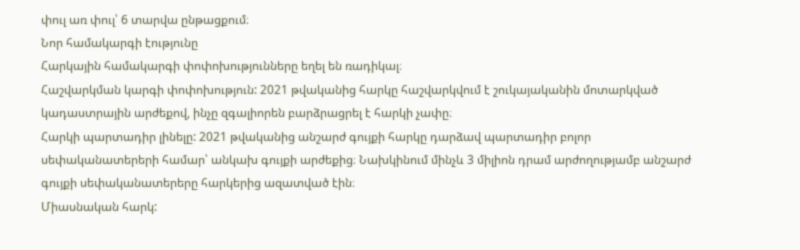փուլ առ փուլ՝ 6 տարվա ընթացքում։
Նոր համակարգի էությունը
Հարկային համակարգի փոփոխությունները եղել են ռադիկալ։
Հաշվարկման կարգի փոփոխություն: 2021 թվականից հարկը հաշվարկվում է շուկայականին մոտարկված կադաստրային արժեքով, ինչը զգալիորեն բարձրացրել է հարկի չափը։
Հարկի պարտադիր լինելը: 2021 թվականից անշարժ գույքի հարկը դարձավ պարտադիր բոլոր սեփականատերերի համար՝ անկախ գույքի արժեքից։ Նախկինում մինչև 3 միլիոն դրամ արժողությամբ անշարժ գույքի սեփականատերերը հարկերից ազատված էին։
Միասնական հարկ: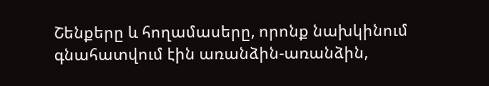Շենքերը և հողամասերը, որոնք նախկինում գնահատվում էին առանձին-առանձին,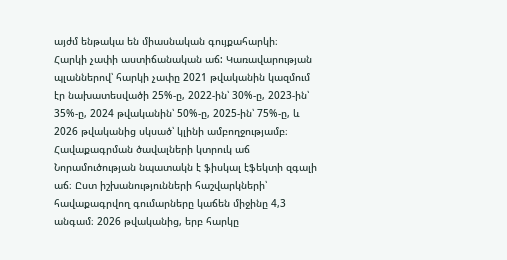այժմ ենթակա են միասնական գույքահարկի։
Հարկի չափի աստիճանական աճ: Կառավարության պլաններով՝ հարկի չափը 2021 թվականին կազմում էր նախատեսվածի 25%-ը, 2022-ին՝ 30%-ը, 2023-ին՝ 35%-ը, 2024 թվականին՝ 50%-ը, 2025-ին՝ 75%-ը, և 2026 թվականից սկսած՝ կլինի ամբողջությամբ։
Հավաքագրման ծավալների կտրուկ աճ
Նորամուծության նպատակն է ֆիսկալ էֆեկտի զգալի աճ։ Ըստ իշխանությունների հաշվարկների՝ հավաքագրվող գումարները կաճեն միջինը 4,3 անգամ։ 2026 թվականից, երբ հարկը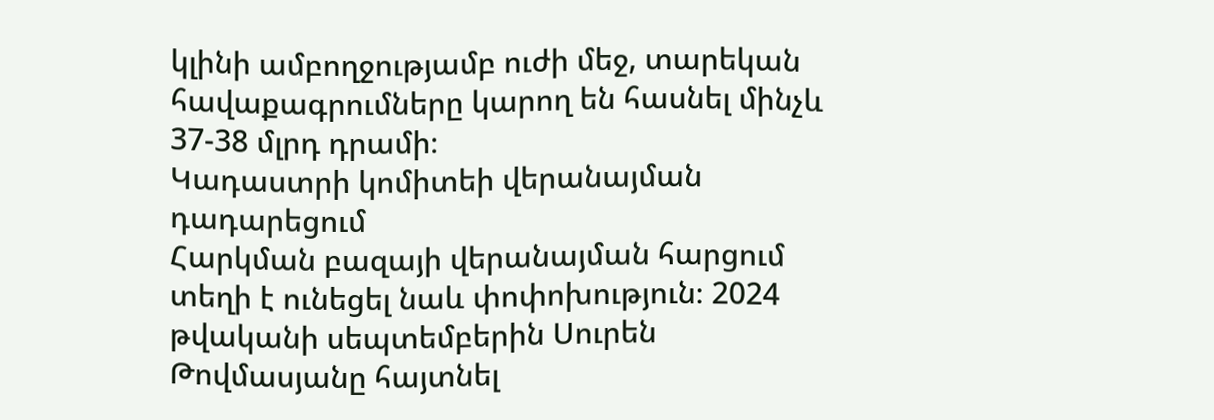կլինի ամբողջությամբ ուժի մեջ, տարեկան հավաքագրումները կարող են հասնել մինչև 37-38 մլրդ դրամի։
Կադաստրի կոմիտեի վերանայման դադարեցում
Հարկման բազայի վերանայման հարցում տեղի է ունեցել նաև փոփոխություն։ 2024 թվականի սեպտեմբերին Սուրեն Թովմասյանը հայտնել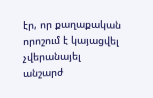էր, որ քաղաքական որոշում է կայացվել չվերանայել անշարժ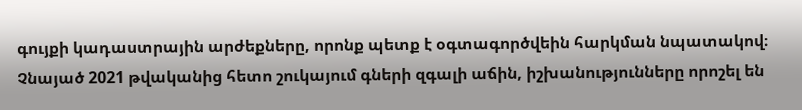գույքի կադաստրային արժեքները, որոնք պետք է օգտագործվեին հարկման նպատակով։ Չնայած 2021 թվականից հետո շուկայում գների զգալի աճին, իշխանությունները որոշել են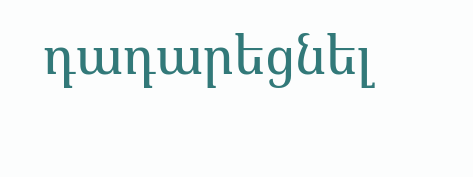դադարեցնել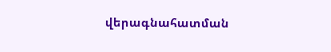վերագնահատման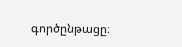գործընթացը։